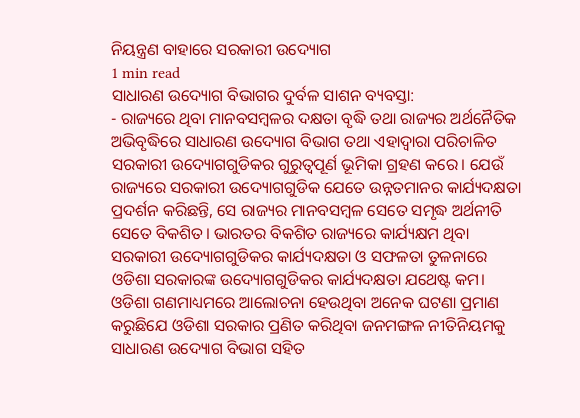ନିୟନ୍ତ୍ରଣ ବାହାରେ ସରକାରୀ ଉଦ୍ୟୋଗ
1 min read
ସାଧାରଣ ଉଦ୍ୟୋଗ ବିଭାଗର ଦୁର୍ବଳ ସାଶନ ବ୍ୟବସ୍ତା:
- ରାଜ୍ୟରେ ଥିବା ମାନବସମ୍ବଳର ଦକ୍ଷତା ବୃଦ୍ଧି ତଥା ରାଜ୍ୟର ଅର୍ଥନୈତିକ ଅଭିବୃଦ୍ଧିରେ ସାଧାରଣ ଉଦ୍ୟୋଗ ବିଭାଗ ତଥା ଏହାଦ୍ୱାରା ପରିଚାଳିତ ସରକାରୀ ଉଦ୍ୟୋଗଗୁଡିକର ଗୁରୁତ୍ଵପୂର୍ଣ ଭୂମିକା ଗ୍ରହଣ କରେ। ଯେଉଁ ରାଜ୍ୟରେ ସରକାରୀ ଉଦ୍ୟୋଗଗୁଡିକ ଯେତେ ଉନ୍ନତମାନର କାର୍ଯ୍ୟଦକ୍ଷତା ପ୍ରଦର୍ଶନ କରିଛନ୍ତି, ସେ ରାଜ୍ୟର ମାନବସମ୍ବଳ ସେତେ ସମୃଦ୍ଧ ଅର୍ଥନୀତି ସେତେ ବିକଶିତ। ଭାରତର ବିକଶିତ ରାଜ୍ୟରେ କାର୍ଯ୍ୟକ୍ଷମ ଥିବା ସରକାରୀ ଉଦ୍ୟୋଗଗୁଡିକର କାର୍ଯ୍ୟଦକ୍ଷତା ଓ ସଫଳତା ତୁଳନାରେ ଓଡିଶା ସରକାରଙ୍କ ଉଦ୍ୟୋଗଗୁଡିକର କାର୍ଯ୍ୟଦକ୍ଷତା ଯଥେଷ୍ଟ କମ।
ଓଡିଶା ଗଣମାଧ୍ୟମରେ ଆଲୋଚନା ହେଉଥିବା ଅନେକ ଘଟଣା ପ୍ରମାଣ କରୁଛିଯେ ଓଡିଶା ସରକାର ପ୍ରଣିତ କରିଥିବା ଜନମଙ୍ଗଳ ନୀତିନିୟମକୁ ସାଧାରଣ ଉଦ୍ୟୋଗ ବିଭାଗ ସହିତ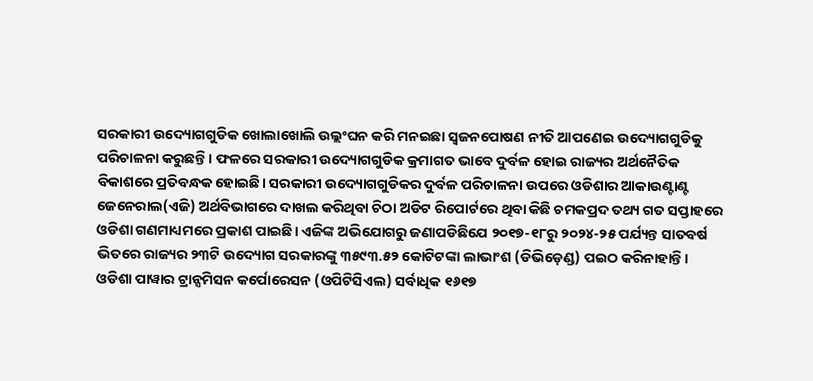ସରକାରୀ ଉଦ୍ୟୋଗଗୁଡିକ ଖୋଲାଖୋଲି ଉଲ୍ଲଂଘନ କରି ମନଇଛା ସ୍ଵଜନପୋଷଣ ନୀତି ଆପଣେଇ ଉଦ୍ୟୋଗଗୁଡିକୁ ପରିଚାଳନା କରୁଛନ୍ତି। ଫଳରେ ସରକାରୀ ଉଦ୍ୟୋଗଗୁଡିକ କ୍ରମାଗତ ଭାବେ ଦୁର୍ବଳ ହୋଇ ରାଜ୍ୟର ଅର୍ଥନୈତିକ ବିକାଶରେ ପ୍ରତିବନ୍ଧକ ହୋଇଛି। ସରକାରୀ ଉଦ୍ୟୋଗଗୁଡିକର ଦୁର୍ବଳ ପରିଚାଳନା ଉପରେ ଓଡିଶାର ଆକାଉଣ୍ଟାଣ୍ଟ ଜେନେରାଲ(ଏଜି) ଅର୍ଥବିଭାଗରେ ଦାଖଲ କରିଥିବା ଚିଠା ଅଡିଟ ରିପୋର୍ଟରେ ଥିବା କିଛି ଚମକପ୍ରଦ ତଥ୍ୟ ଗତ ସପ୍ତାହରେ ଓଡିଶା ଗଣମାଧ୍ୟମରେ ପ୍ରକାଶ ପାଇଛି। ଏଜିଙ୍କ ଅଭିଯୋଗରୁ ଜଣାପଡିଛିଯେ ୨୦୧୭-୧୮ରୁ ୨୦୨୪-୨୫ ପର୍ଯ୍ୟନ୍ତ ସାତବର୍ଷ ଭିତରେ ରାଜ୍ୟର ୨୩ଟି ଉଦ୍ୟୋଗ ସରକାରଙ୍କୁ ୩୫୯୩.୫୨ କୋଟିଟଙ୍କା ଲାଭାଂଶ (ଡିଭିଡ଼େଣ୍ଡ) ପଇଠ କରିନାହାନ୍ତି।
ଓଡିଶା ପାୱାର ଟ୍ରାନ୍ସମିସନ କର୍ପୋରେସନ (ଓପିଟିସିଏଲ) ସର୍ବାଧିକ ୧୬୧୭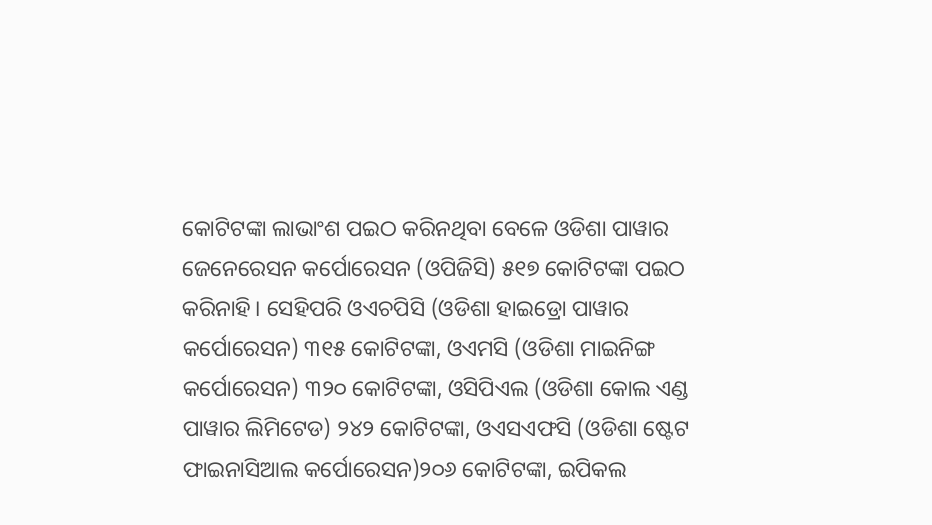କୋଟିଟଙ୍କା ଲାଭାଂଶ ପଇଠ କରିନଥିବା ବେଳେ ଓଡିଶା ପାୱାର ଜେନେରେସନ କର୍ପୋରେସନ (ଓପିଜିସି) ୫୧୭ କୋଟିଟଙ୍କା ପଇଠ କରିନାହି। ସେହିପରି ଓଏଚପିସି (ଓଡିଶା ହାଇଡ୍ରୋ ପାୱାର କର୍ପୋରେସନ) ୩୧୫ କୋଟିଟଙ୍କା, ଓଏମସି (ଓଡିଶା ମାଇନିଙ୍ଗ କର୍ପୋରେସନ) ୩୨୦ କୋଟିଟଙ୍କା, ଓସିପିଏଲ (ଓଡିଶା କୋଲ ଏଣ୍ଡ ପାୱାର ଲିମିଟେଡ) ୨୪୨ କୋଟିଟଙ୍କା, ଓଏସଏଫସି (ଓଡିଶା ଷ୍ଟେଟ ଫାଇନାସିଆଲ କର୍ପୋରେସନ)୨୦୬ କୋଟିଟଙ୍କା, ଇପିକଲ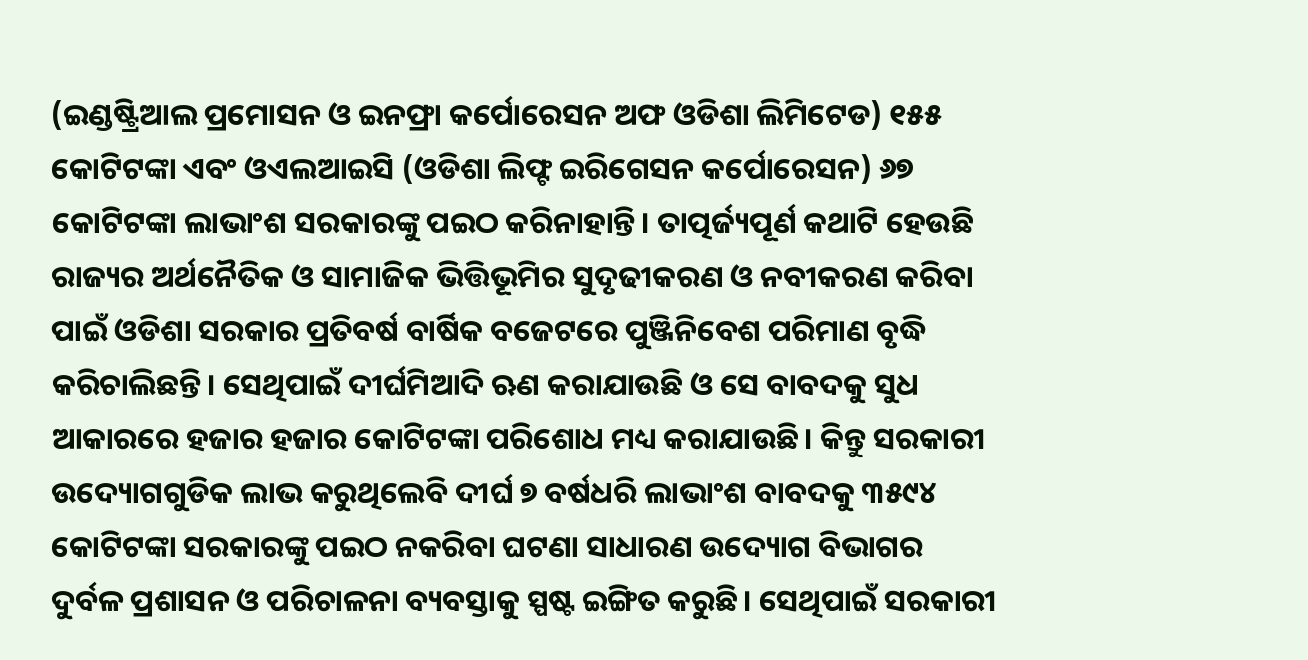(ଇଣ୍ଡଷ୍ଟ୍ରିଆଲ ପ୍ରମୋସନ ଓ ଇନଫ୍ରା କର୍ପୋରେସନ ଅଫ ଓଡିଶା ଲିମିଟେଡ) ୧୫୫ କୋଟିଟଙ୍କା ଏବଂ ଓଏଲଆଇସି (ଓଡିଶା ଲିଫ୍ଟ ଇରିଗେସନ କର୍ପୋରେସନ) ୬୭ କୋଟିଟଙ୍କା ଲାଭାଂଶ ସରକାରଙ୍କୁ ପଇଠ କରିନାହାନ୍ତି। ତାତ୍ପର୍ଜ୍ୟପୂର୍ଣ କଥାଟି ହେଉଛି ରାଜ୍ୟର ଅର୍ଥନୈତିକ ଓ ସାମାଜିକ ଭିତ୍ତିଭୂମିର ସୁଦୃଢୀକରଣ ଓ ନବୀକରଣ କରିବା ପାଇଁ ଓଡିଶା ସରକାର ପ୍ରତିବର୍ଷ ବାର୍ଷିକ ବଜେଟରେ ପୁଞ୍ଜିନିବେଶ ପରିମାଣ ବୃଦ୍ଧି କରିଚାଲିଛନ୍ତି। ସେଥିପାଇଁ ଦୀର୍ଘମିଆଦି ଋଣ କରାଯାଉଛି ଓ ସେ ବାବଦକୁ ସୁଧ ଆକାରରେ ହଜାର ହଜାର କୋଟିଟଙ୍କା ପରିଶୋଧ ମଧ୍ୟ କରାଯାଉଛି। କିନ୍ତୁ ସରକାରୀ ଉଦ୍ୟୋଗଗୁଡିକ ଲାଭ କରୁଥିଲେବି ଦୀର୍ଘ ୭ ବର୍ଷଧରି ଲାଭାଂଶ ବାବଦକୁ ୩୫୯୪ କୋଟିଟଙ୍କା ସରକାରଙ୍କୁ ପଇଠ ନକରିବା ଘଟଣା ସାଧାରଣ ଉଦ୍ୟୋଗ ବିଭାଗର ଦୁର୍ବଳ ପ୍ରଶାସନ ଓ ପରିଚାଳନା ବ୍ୟବସ୍ତାକୁ ସ୍ପଷ୍ଟ ଇଙ୍ଗିତ କରୁଛି। ସେଥିପାଇଁ ସରକାରୀ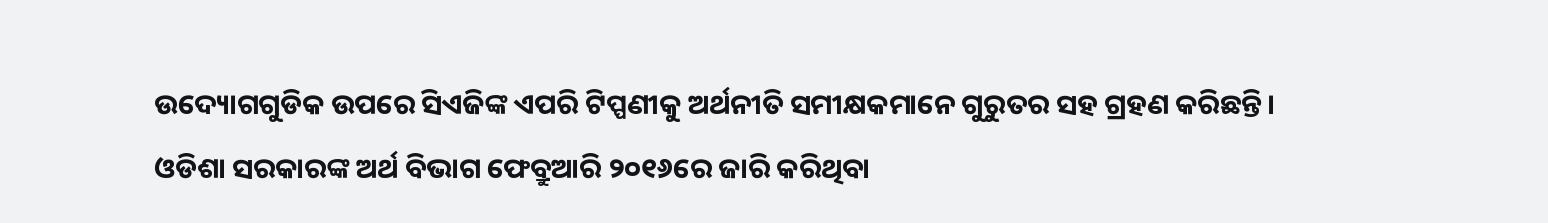ଉଦ୍ୟୋଗଗୁଡିକ ଉପରେ ସିଏଜିଙ୍କ ଏପରି ଟିପ୍ପଣୀକୁ ଅର୍ଥନୀତି ସମୀକ୍ଷକମାନେ ଗୁରୁତର ସହ ଗ୍ରହଣ କରିଛନ୍ତି।
ଓଡିଶା ସରକାରଙ୍କ ଅର୍ଥ ବିଭାଗ ଫେବ୍ରୁଆରି ୨୦୧୬ରେ ଜାରି କରିଥିବା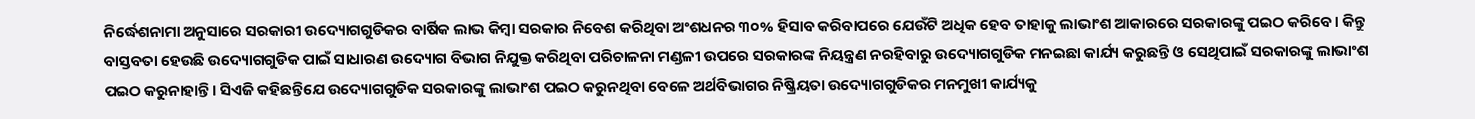ନିର୍ଦ୍ଧେଶନାମା ଅନୁସାରେ ସରକାରୀ ଉଦ୍ୟୋଗଗୁଡିକର ବାର୍ଷିକ ଲାଭ କିମ୍ବା ସରକାର ନିବେଶ କରିଥିବା ଅଂଶଧନର ୩୦% ହିସାବ କରିବାପରେ ଯେଉଁଟି ଅଧିକ ହେବ ତାହାକୁ ଲାଭାଂଶ ଆକାରରେ ସରକାରଙ୍କୁ ପଇଠ କରିବେ। କିନ୍ତୁ ବାସ୍ତବତା ହେଉଛି ଉଦ୍ୟୋଗଗୁଡିକ ପାଇଁ ସାଧାରଣ ଉଦ୍ୟୋଗ ବିଭାଗ ନିଯୁକ୍ତ କରିଥିବା ପରିଚାଳନା ମଣ୍ଡଳୀ ଉପରେ ସରକାରଙ୍କ ନିୟନ୍ତ୍ରଣ ନରହିବାରୁ ଉଦ୍ୟୋଗଗୁଡିକ ମନଇଛା କାର୍ଯ୍ୟ କରୁଛନ୍ତି ଓ ସେଥିପାଇଁ ସରକାରଙ୍କୁ ଲାଭାଂଶ ପଇଠ କରୁନାହାନ୍ତି। ସିଏଜି କହିଛନ୍ତିଯେ ଉଦ୍ୟୋଗଗୁଡିକ ସରକାରଙ୍କୁ ଲାଭାଂଶ ପଇଠ କରୁନଥିବା ବେଳେ ଅର୍ଥବିଭାଗର ନିଷ୍କ୍ରିୟତା ଉଦ୍ୟୋଗଗୁଡିକର ମନମୁଖୀ କାର୍ଯ୍ୟକୁ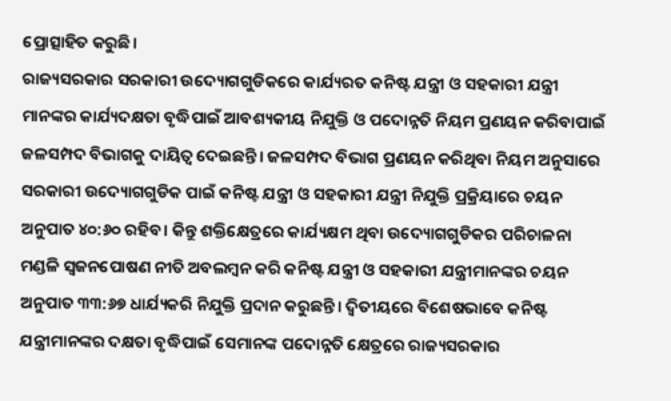ପ୍ରୋତ୍ସାହିତ କରୁଛି।
ରାଜ୍ୟସରକାର ସରକାରୀ ଉଦ୍ୟୋଗଗୁଡିକରେ କାର୍ଯ୍ୟରତ କନିଷ୍ଟ ଯନ୍ତ୍ରୀ ଓ ସହକାରୀ ଯନ୍ତ୍ରୀ ମାନଙ୍କର କାର୍ଯ୍ୟଦକ୍ଷତା ବୃଦ୍ଧିପାଇଁ ଆବଶ୍ୟକୀୟ ନିଯୁକ୍ତି ଓ ପଦୋନ୍ନତି ନିୟମ ପ୍ରଣୟନ କରିବାପାଇଁ ଜଳସମ୍ପଦ ବିଭାଗକୁ ଦାୟିତ୍ଵ ଦେଇଛନ୍ତି। ଜଳସମ୍ପଦ ବିଭାଗ ପ୍ରଣୟନ କରିଥିବା ନିୟମ ଅନୁସାରେ ସରକାରୀ ଉଦ୍ୟୋଗଗୁଡିକ ପାଇଁ କନିଷ୍ଟ ଯନ୍ତ୍ରୀ ଓ ସହକାରୀ ଯନ୍ତ୍ରୀ ନିଯୁକ୍ତି ପ୍ରକ୍ରିୟାରେ ଚୟନ ଅନୁପାତ ୪୦:୬୦ ରହିବ। କିନ୍ତୁ ଶକ୍ତିକ୍ଷେତ୍ରରେ କାର୍ଯ୍ୟକ୍ଷମ ଥିବା ଉଦ୍ୟୋଗଗୁଡିକର ପରିଚାଳନା ମଣ୍ଡଳି ସ୍ଵଜନପୋଷଣ ନୀତି ଅବଲମ୍ବନ କରି କନିଷ୍ଟ ଯନ୍ତ୍ରୀ ଓ ସହକାରୀ ଯନ୍ତ୍ରୀମାନଙ୍କର ଚୟନ ଅନୁପାତ ୩୩:୬୭ ଧାର୍ଯ୍ୟକରି ନିଯୁକ୍ତି ପ୍ରଦାନ କରୁଛନ୍ତି। ଦ୍ଵିତୀୟରେ ବିଶେଷଭାବେ କନିଷ୍ଟ ଯନ୍ତ୍ରୀମାନଙ୍କର ଦକ୍ଷତା ବୃଦ୍ଧିପାଇଁ ସେମାନଙ୍କ ପଦୋନ୍ନତି କ୍ଷେତ୍ରରେ ରାଜ୍ୟସରକାର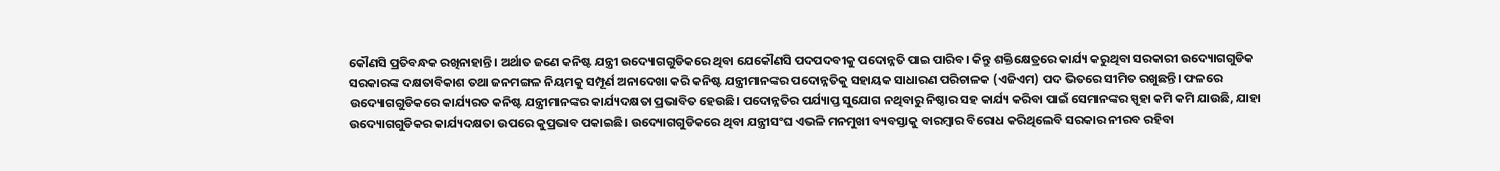କୌଣସି ପ୍ରତିବନ୍ଧକ ରଖିନାହାନ୍ତି। ଅର୍ଥାତ ଜଣେ କନିଷ୍ଟ ଯନ୍ତ୍ରୀ ଉଦ୍ୟୋଗଗୁଡିକରେ ଥିବା ଯେକୌଣସି ପଦପଦବୀକୁ ପଦୋନ୍ନତି ପାଇ ପାରିବ। କିନ୍ତୁ ଶକ୍ତିକ୍ଷେତ୍ରରେ କାର୍ଯ୍ୟ କରୁଥିବା ସରକାରୀ ଉଦ୍ୟୋଗଗୁଡିକ ସରକାରଙ୍କ ଦକ୍ଷତାବିକାଶ ତଥା ଜନମଙ୍ଗଳ ନିୟମକୁ ସମ୍ପୂର୍ଣ ଅନାଦେଖା କରି କନିଷ୍ଟ ଯନ୍ତ୍ରୀମାନଙ୍କର ପଦୋନ୍ନତିକୁ ସହାୟକ ସାଧାରଣ ପରିଚାଳକ (ଏଜିଏମ) ପଦ ଭିତରେ ସୀମିତ ରଖୁଛନ୍ତି। ଫଳରେ ଉଦ୍ୟୋଗଗୁଡିକରେ କାର୍ଯ୍ୟରତ କନିଷ୍ଟ ଯନ୍ତ୍ରୀମାନଙ୍କର କାର୍ଯ୍ୟଦକ୍ଷତା ପ୍ରଭାବିତ ହେଉଛି। ପଦୋନ୍ନତିର ପର୍ଯ୍ୟାପ୍ତ ସୁଯୋଗ ନଥିବାରୁ ନିଷ୍ଠାର ସହ କାର୍ଯ୍ୟ କରିବା ପାଇଁ ସେମାନଙ୍କର ସ୍ପୃହା କମି କମି ଯାଉଛି, ଯାହା ଉଦ୍ୟୋଗଗୁଡିକର କାର୍ଯ୍ୟଦକ୍ଷତା ଉପରେ କୁପ୍ରଭାବ ପକାଇଛି। ଉଦ୍ୟୋଗଗୁଡିକରେ ଥିବା ଯନ୍ତ୍ରୀସଂଘ ଏଭଳି ମନମୁଖୀ ବ୍ୟବସ୍ତାକୁ ବାରମ୍ବାର ବିରୋଧ କରିଥିଲେବି ସରକାର ନୀରବ ରହିବା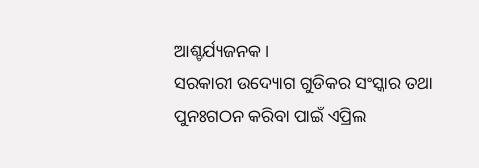ଆଶ୍ଚର୍ଯ୍ୟଜନକ।
ସରକାରୀ ଉଦ୍ୟୋଗ ଗୁଡିକର ସଂସ୍କାର ତଥା ପୁନଃଗଠନ କରିବା ପାଇଁ ଏପ୍ରିଲ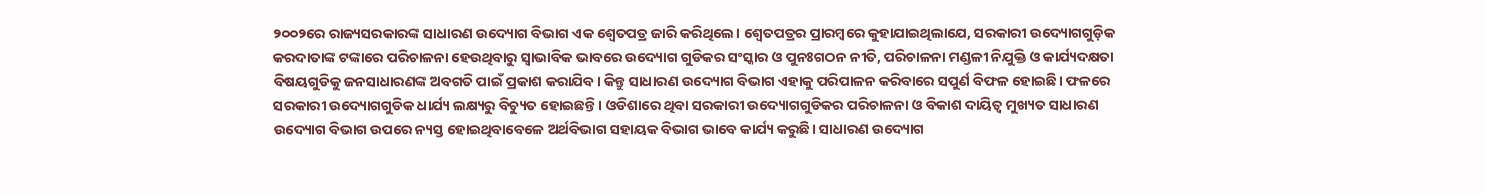୨୦୦୨ରେ ରାଜ୍ୟସରକାରଙ୍କ ସାଧାରଣ ଉଦ୍ୟୋଗ ବିଭାଗ ଏକ ଶ୍ୱେତପତ୍ର ଜାରି କରିଥିଲେ। ଶ୍ଵେତପତ୍ରର ପ୍ରାରମ୍ବରେ କୁହାଯାଇଥିଲାଯେ, ସରକାରୀ ଉଦ୍ୟୋଗଗୁଡ଼ିକ କରଦାତାଙ୍କ ଟଙ୍କାରେ ପରିଚାଳନା ହେଉଥିବାରୁ ସ୍ୱାଭାବିକ ଭାବରେ ଉଦ୍ୟୋଗ ଗୁଡିକର ସଂସ୍କାର ଓ ପୁନଃଗଠନ ନୀତି, ପରିଚାଳନା ମଣ୍ଡଳୀ ନିଯୁକ୍ତି ଓ କାର୍ଯ୍ୟଦକ୍ଷତା ବିଷୟଗୁଡିକୁ ଜନସାଧାରଣଙ୍କ ଅବଗତି ପାଇଁ ପ୍ରକାଶ କରାଯିବ। କିନ୍ତୁ ସାଧାରଣ ଉଦ୍ୟୋଗ ବିଭାଗ ଏହାକୁ ପରିପାଳନ କରିବାରେ ସପୁର୍ଣ ବିଫଳ ହୋଇଛି। ଫଳରେ ସରକାରୀ ଉଦ୍ୟୋଗଗୁଡିକ ଧାର୍ଯ୍ୟ ଲକ୍ଷ୍ୟରୁ ବିଚ୍ୟୁତ ହୋଇଛନ୍ତି। ଓଡିଶାରେ ଥିବା ସରକାରୀ ଉଦ୍ୟୋଗଗୁଡିକର ପରିଚାଳନା ଓ ବିକାଶ ଦାୟିତ୍ଵ ମୁଖ୍ୟତ ସାଧାରଣ ଉଦ୍ୟୋଗ ବିଭାଗ ଉପରେ ନ୍ୟସ୍ତ ହୋଇଥିବାବେଳେ ଅର୍ଥବିଭାଗ ସହାୟକ ବିଭାଗ ଭାବେ କାର୍ଯ୍ୟ କରୁଛି। ସାଧାରଣ ଉଦ୍ୟୋଗ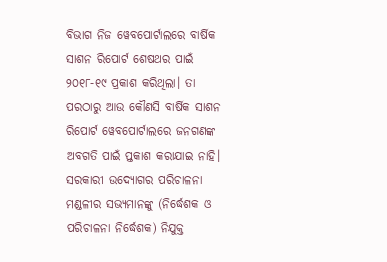ବିଭାଗ ନିଜ ୱେବପୋର୍ଟାଲରେ ବାର୍ଷିକ ସାଶନ ରିପୋର୍ଟ ଶେଷଥର ପାଇଁ ୨୦୧୮-୧୯ ପ୍ରକାଶ କରିଥିଲା। ତା ପରଠାରୁ ଆଉ କୌଣସି ବାର୍ଷିକ ସାଶନ ରିପୋର୍ଟ ୱେବପୋର୍ଟାଲରେ ଜନଗଣଙ୍କ ଅବଗତି ପାଇଁ ପ୍ତକାଶ କରାଯାଇ ନାହି। ସରକାରୀ ଉଦ୍ୟୋଗର ପରିଚାଳନା ମଣ୍ଡଳୀର ସଭ୍ୟମାନଙ୍କୁ (ନିର୍ଦ୍ଧେଶକ ଓ ପରିଚାଳନା ନିର୍ଦ୍ଧେଶକ) ନିଯୁକ୍ତ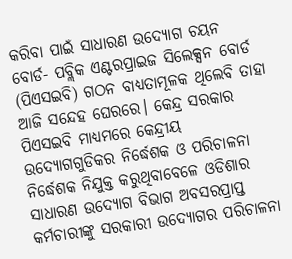କରିବା ପାଇଁ ସାଧାରଣ ଉଦ୍ୟୋଗ ଚୟନ ବୋର୍ଡ- ପବ୍ଲିକ ଏଣ୍ଟରପ୍ରାଇଜ ସିଲେକ୍ସନ ବୋର୍ଡ (ପିଏସଇବି) ଗଠନ ବାଧ୍ୟତାମୂଳକ ଥିଲେବି ତାହା ଆଜି ସନ୍ଦେହ ଘେରରେ। କେନ୍ଦ୍ର ସରକାର ପିଏସଇବି ମାଧ୍ୟମରେ କେନ୍ଦ୍ରୀୟ ଉଦ୍ୟୋଗଗୁଡିକର ନିର୍ଦ୍ଧେଶକ ଓ ପରିଚାଳନା ନିର୍ଦ୍ଧେଶକ ନିଯୁକ୍ତ କରୁଥିବାବେଳେ ଓଡିଶାର ସାଧାରଣ ଉଦ୍ୟୋଗ ବିଭାଗ ଅବସରପ୍ରାପ୍ତ କର୍ମଚାରୀଙ୍କୁ ସରକାରୀ ଉଦ୍ୟୋଗର ପରିଚାଳନା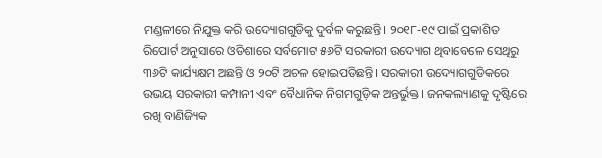ମଣ୍ଡଳୀରେ ନିଯୁକ୍ତ କରି ଉଦ୍ୟୋଗଗୁଡିକୁ ଦୁର୍ବଳ କରୁଛନ୍ତି। ୨୦୧୮-୧୯ ପାଇଁ ପ୍ରକାଶିତ ରିପୋର୍ଟ ଅନୁସାରେ ଓଡିଶାରେ ସର୍ବମୋଟ ୫୬ଟି ସରକାରୀ ଉଦ୍ୟୋଗ ଥିବାବେଳେ ସେଥିରୁ ୩୬ଟି କାର୍ଯ୍ୟକ୍ଷମ ଅଛନ୍ତି ଓ ୨୦ଟି ଅଚଳ ହୋଇପଡିଛନ୍ତି। ସରକାରୀ ଉଦ୍ୟୋଗଗୁଡିକରେ ଉଭୟ ସରକାରୀ କମ୍ପାନୀ ଏବଂ ବୈଧାନିକ ନିଗମଗୁଡ଼ିକ ଅନ୍ତର୍ଭୁକ୍ତ। ଜନକଲ୍ୟାଣକୁ ଦୃଷ୍ଟିରେ ରଖି ବାଣିଜ୍ୟିକ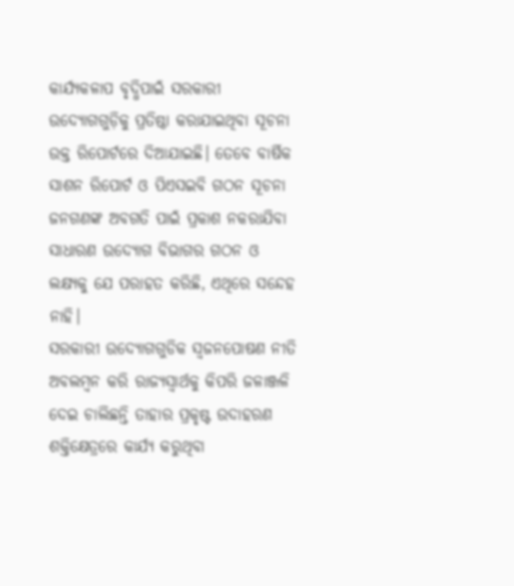କାର୍ଯ୍ୟକଳାପ ବୃଦ୍ଧିପାଇଁ ସରକାରୀ ଉଦ୍ୟୋଗଗୁଡ଼ିକୁ ପ୍ରତିଷ୍ଠା କରାଯାଇଥିବା ସୂଚନା ଉକ୍ତ ରିପୋର୍ଟରେ ଦିଆଯାଇଛି। ତେବେ ବାର୍ଷିକ ସାଶନ ରିପୋର୍ଟ ଓ ପିଏସଇବି ଗଠନ ସୂଚନା ଜନଗଣଙ୍କ ଅବଗତି ପାଇଁ ପ୍ରକାଶ ନକରାଯିବା ସାଧାରଣ ଉଦ୍ୟୋଗ ବିଭାଗର ଗଠନ ଓ ଲକ୍ଷ୍ୟକୁ ଯେ ପରାହତ କରିଛି, ଏଥିରେ ସନ୍ଦେହ ନାହି।
ସରକାରୀ ଉଦ୍ୟୋଗଗୁଡିକ ସ୍ଵଜନପୋଷଣ ନୀତି ଅବଲମ୍ବନ କରି ରାଜ୍ୟସ୍ଵାର୍ଥକୁ କିପରି ଜଳାଞ୍ଜଳି ଦେଇ ଚାଲିଛନ୍ତି ତାହାର ପ୍ରକୃଷ୍ଟ ଉଦାହରଣ ଶକ୍ତିକ୍ଷେତ୍ରରେ କାର୍ଯ୍ୟ କରୁଥିବା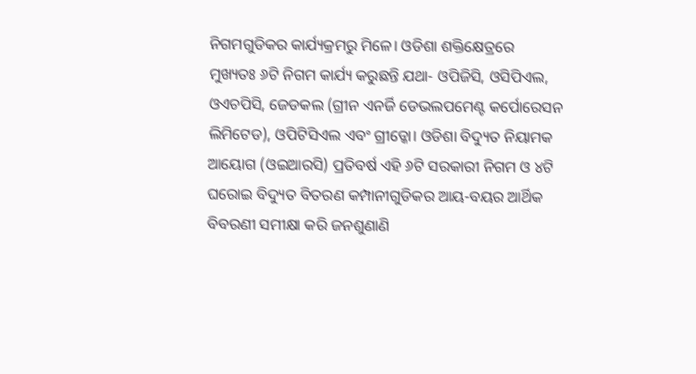ନିଗମଗୁଡିକର କାର୍ଯ୍ୟକ୍ରମରୁ ମିଳେ। ଓଡିଶା ଶକ୍ତିକ୍ଷେତ୍ରରେ ମୁଖ୍ୟତଃ ୬ଟି ନିଗମ କାର୍ଯ୍ୟ କରୁଛନ୍ତି ଯଥା- ଓପିଜିସି, ଓସିପିଏଲ, ଓଏଚପିସି, ଜେଡକଲ (ଗ୍ରୀନ ଏନର୍ଜି ଡେଭଲପମେଣ୍ଟ କର୍ପୋରେସନ ଲିମିଟେଡ), ଓପିଟିସିଏଲ ଏବଂ ଗ୍ରୀଡ୍କୋ। ଓଡିଶା ବିଦ୍ୟୁତ ନିୟାମକ ଆୟୋଗ (ଓଇଆରସି) ପ୍ରତିବର୍ଷ ଏହି ୬ଟି ସରକାରୀ ନିଗମ ଓ ୪ଟି ଘରୋଇ ବିଦ୍ୟୁତ ବିତରଣ କମ୍ପାନୀଗୁଡିକର ଆୟ-ବୟର ଆର୍ଥିକ ବିବରଣୀ ସମୀକ୍ଷା କରି ଜନଶୁଣାଣି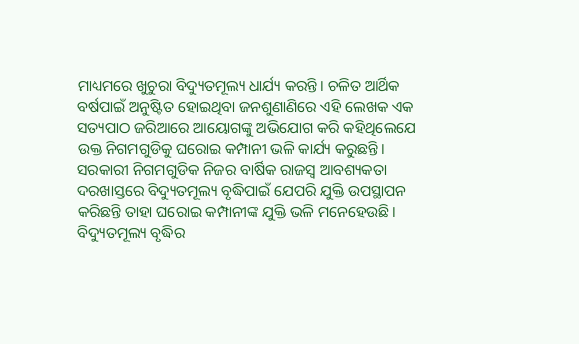ମାଧ୍ୟମରେ ଖୁଚୁରା ବିଦ୍ୟୁତମୂଲ୍ୟ ଧାର୍ଯ୍ୟ କରନ୍ତି। ଚଳିତ ଆର୍ଥିକ ବର୍ଷପାଇଁ ଅନୁଷ୍ଟିତ ହୋଇଥିବା ଜନଶୁଣାଣିରେ ଏହି ଲେଖକ ଏକ ସତ୍ୟପାଠ ଜରିଆରେ ଆୟୋଗଙ୍କୁ ଅଭିଯୋଗ କରି କହିଥିଲେଯେ ଉକ୍ତ ନିଗମଗୁଡିକୁ ଘରୋଇ କମ୍ପାନୀ ଭଳି କାର୍ଯ୍ୟ କରୁଛନ୍ତି। ସରକାରୀ ନିଗମଗୁଡିକ ନିଜର ବାର୍ଷିକ ରାଜସ୍ୱ ଆବଶ୍ୟକତା ଦରଖାସ୍ତରେ ବିଦ୍ୟୁତମୂଲ୍ୟ ବୃଦ୍ଧିପାଇଁ ଯେପରି ଯୁକ୍ତି ଉପସ୍ଥାପନ କରିଛନ୍ତି ତାହା ଘରୋଇ କମ୍ପାନୀଙ୍କ ଯୁକ୍ତି ଭଳି ମନେହେଉଛି। ବିଦ୍ୟୁତମୂଲ୍ୟ ବୃଦ୍ଧିର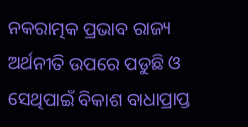ନକରାତ୍ମକ ପ୍ରଭାବ ରାଜ୍ୟ ଅର୍ଥନୀତି ଉପରେ ପଡୁଛି ଓ ସେଥିପାଇଁ ବିକାଶ ବାଧାପ୍ରାପ୍ତ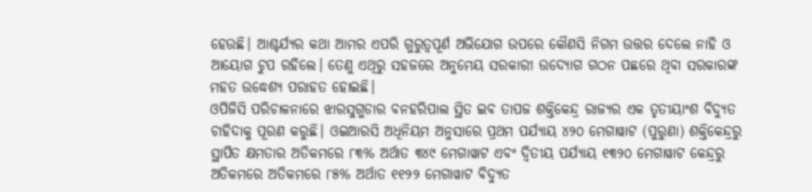ହେଉଛି। ଆଶ୍ଚର୍ଯ୍ୟର କଥା ଆମର ଏପରି ଗୁରୁତ୍ଵପୂର୍ଣ ଅଭିଯୋଗ ଉପରେ କୌଣସି ନିଗମ ଉତ୍ତର ଦେଲେ ନାହି ଓ ଆୟୋଗ ଚୁପ ରହିଲେ। ତେଣୁ ଏଥିରୁ ସହଜରେ ଅନୁମେୟ ସରକାରୀ ଉଦ୍ୟୋଗ ଗଠନ ପଛରେ ଥିବା ସରକାରଙ୍କ ମହତ ଉଦ୍ଧେଶ୍ୟ ପରାହତ ହୋଇଛି।
ଓପିଜିସି ପରିଚାଳନାରେ ଝାରସୁଗୁଡାର ବନହରିପାଲ ସ୍ଥିତ ଇବ ତାପଜ ଶକ୍ତିକେନ୍ଦ୍ର ରାଜ୍ୟର ଏକ ତୃତୀୟାଂଶ ବିଦ୍ୟୁତ ଚାହିଦାକୁ ପୂରଣ କରୁଛି। ଓଇଆରସି ଅଧିନିୟମ ଅନୁସାରେ ପ୍ରଥମ ପର୍ଯ୍ୟାୟ ୪୨୦ ମେଗାୱାଟ (ପୁରୁଣା) ଶକ୍ତିକେନ୍ଦ୍ରରୁ ସ୍ଥାପିତ କ୍ଷମତାର ଅତିକମରେ ୮୩% ଅର୍ଥାତ ୩୪୯ ମେଗାୱାଟ ଏବଂ ଦ୍ଵିତୀୟ ପର୍ଯ୍ୟାୟ ୧୩୨୦ ମେଗାୱାଟ କେନ୍ଦ୍ରରୁ ଅତିକମରେ ଅତିକମରେ ୮୫% ଅର୍ଥାତ ୧୧୨୨ ମେଗାୱାଟ ବିଦ୍ୟୁତ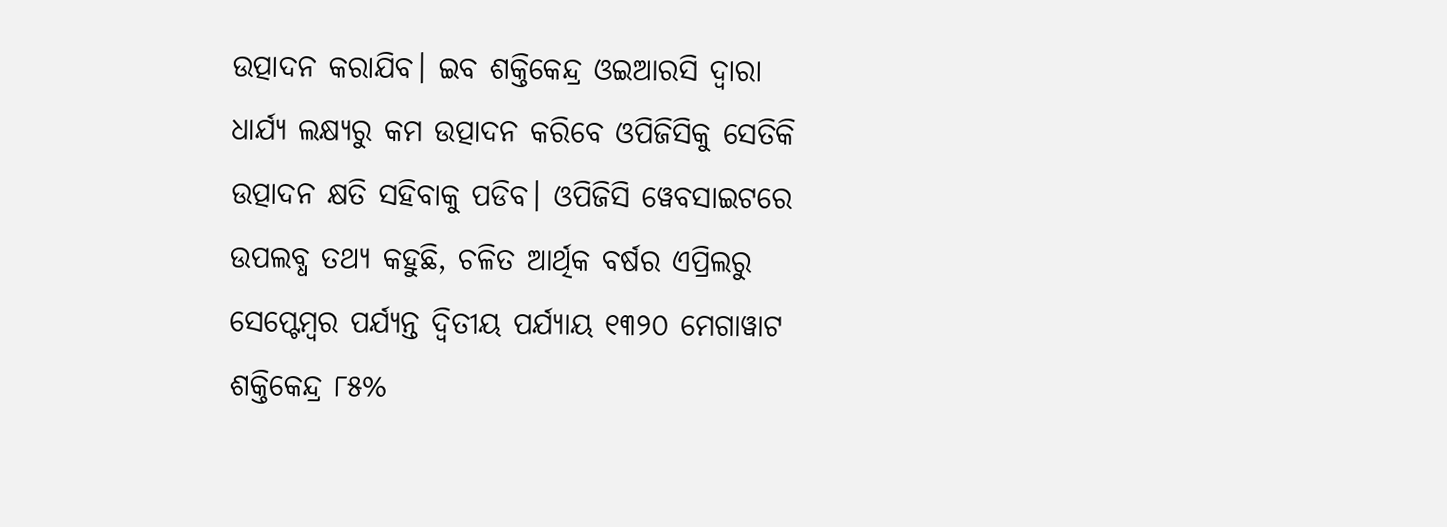ଉତ୍ପାଦନ କରାଯିବ। ଇବ ଶକ୍ତିକେନ୍ଦ୍ର ଓଇଆରସି ଦ୍ଵାରା ଧାର୍ଯ୍ୟ ଲକ୍ଷ୍ୟରୁ କମ ଉତ୍ପାଦନ କରିବେ ଓପିଜିସିକୁ ସେତିକି ଉତ୍ପାଦନ କ୍ଷତି ସହିବାକୁ ପଡିବ। ଓପିଜିସି ୱେବସାଇଟରେ ଉପଲବ୍ଧ ତଥ୍ୟ କହୁଛି, ଚଳିତ ଆର୍ଥିକ ବର୍ଷର ଏପ୍ରିଲରୁ ସେପ୍ଟେମ୍ବର ପର୍ଯ୍ୟନ୍ତ ଦ୍ଵିତୀୟ ପର୍ଯ୍ୟାୟ ୧୩୨୦ ମେଗାୱାଟ ଶକ୍ତିକେନ୍ଦ୍ର ୮୫%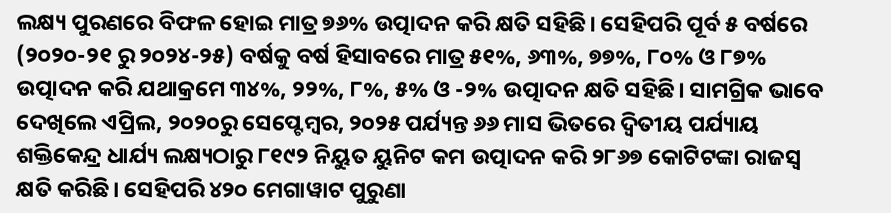ଲକ୍ଷ୍ୟ ପୁରଣରେ ବିଫଳ ହୋଇ ମାତ୍ର ୭୬% ଉତ୍ପାଦନ କରି କ୍ଷତି ସହିଛି। ସେହିପରି ପୂର୍ବ ୫ ବର୍ଷରେ (୨୦୨୦-୨୧ ରୁ ୨୦୨୪-୨୫) ବର୍ଷକୁ ବର୍ଷ ହିସାବରେ ମାତ୍ର ୫୧%, ୬୩%, ୭୭%, ୮୦% ଓ ୮୭% ଉତ୍ପାଦନ କରି ଯଥାକ୍ରମେ ୩୪%, ୨୨%, ୮%, ୫% ଓ -୨% ଉତ୍ପାଦନ କ୍ଷତି ସହିଛି। ସାମଗ୍ରିକ ଭାବେ ଦେଖିଲେ ଏପ୍ରିଲ, ୨୦୨୦ରୁ ସେପ୍ଟେମ୍ବର, ୨୦୨୫ ପର୍ଯ୍ୟନ୍ତ ୬୬ ମାସ ଭିତରେ ଦ୍ଵିତୀୟ ପର୍ଯ୍ୟାୟ ଶକ୍ତିକେନ୍ଦ୍ର ଧାର୍ଯ୍ୟ ଲକ୍ଷ୍ୟଠାରୁ ୮୧୯୨ ନିୟୁତ ୟୁନିଟ କମ ଉତ୍ପାଦନ କରି ୨୮୬୭ କୋଟିଟଙ୍କା ରାଜସ୍ୱ କ୍ଷତି କରିଛି। ସେହିପରି ୪୨୦ ମେଗାୱାଟ ପୁରୁଣା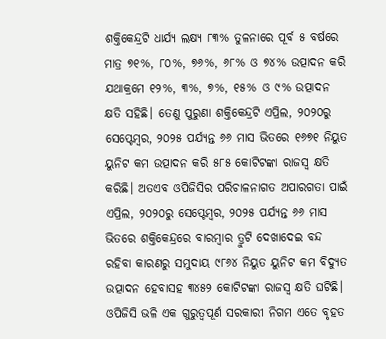ଶକ୍ତିକେନ୍ଦ୍ରଟି ଧାର୍ଯ୍ୟ ଲକ୍ଷ୍ୟ ୮୩% ତୁଳନାରେ ପୂର୍ବ ୫ ବର୍ଷରେ ମାତ୍ର ୭୧%, ୮୦%, ୭୬%, ୬୮% ଓ ୭୪% ଉତ୍ପାଦନ କରି ଯଥାକ୍ରମେ ୧୨%, ୩%, ୭%, ୧୫% ଓ ୯% ଉତ୍ପାଦନ କ୍ଷତି ସହିଛି। ତେଣୁ ପୁରୁଣା ଶକ୍ତିକେନ୍ଦ୍ରଟି ଏପ୍ରିଲ, ୨୦୨୦ରୁ ସେପ୍ଟେମ୍ବର, ୨୦୨୫ ପର୍ଯ୍ୟନ୍ତ ୬୬ ମାସ ଭିତରେ ୧୬୭୧ ନିୟୁତ ୟୁନିଟ କମ ଉତ୍ପାଦନ କରି ୫୮୫ କୋଟିଟଙ୍କା ରାଜସ୍ୱ କ୍ଷତି କରିଛି। ଅତଏବ ଓପିଜିସିର ପରିଚାଳନାଗତ ଅପାରଗତା ପାଇଁ ଏପ୍ରିଲ, ୨୦୨୦ରୁ ସେପ୍ଟେମ୍ବର, ୨୦୨୫ ପର୍ଯ୍ୟନ୍ତ ୬୬ ମାସ ଭିତରେ ଶକ୍ତିକେନ୍ଦ୍ରରେ ବାରମ୍ବାର ତ୍ରୁଟି ଦେଖାଦେଇ ବନ୍ଦ ରହିବା କାରଣରୁ ସମୁଦାୟ ୯୮୬୪ ନିୟୁତ ୟୁନିଟ କମ ବିଦ୍ୟୁତ ଉତ୍ପାଦନ ହେବାସହ ୩୪୫୨ କୋଟିଟଙ୍କା ରାଜସ୍ୱ କ୍ଷତି ଘଟିଛି। ଓପିଜିସି ଭଳି ଏକ ଗୁରୁତ୍ଵପୂର୍ଣ ସରକାରୀ ନିଗମ ଏତେ ବୃହତ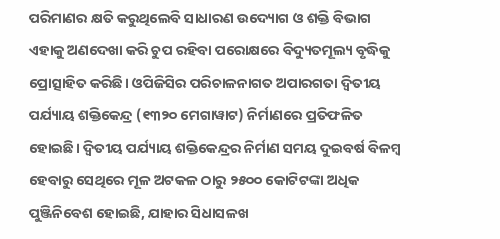ପରିମାଣର କ୍ଷତି କରୁଥିଲେବି ସାଧାରଣ ଉଦ୍ୟୋଗ ଓ ଶକ୍ତି ବିଭାଗ ଏହାକୁ ଅଣଦେଖା କରି ଚୁପ ରହିବା ପରୋକ୍ଷରେ ବିଦ୍ୟୁତମୂଲ୍ୟ ବୃଦ୍ଧିକୁ ପ୍ରୋତ୍ସାହିତ କରିଛି। ଓପିଜିସିର ପରିଚାଳନାଗତ ଅପାରଗତା ଦ୍ଵିତୀୟ ପର୍ଯ୍ୟାୟ ଶକ୍ତିକେନ୍ଦ୍ର (୧୩୨୦ ମେଗାୱାଟ) ନିର୍ମାଣରେ ପ୍ରତିଫଳିତ ହୋଇଛି। ଦ୍ଵିତୀୟ ପର୍ଯ୍ୟାୟ ଶକ୍ତିକେନ୍ଦ୍ରର ନିର୍ମାଣ ସମୟ ଦୁଇବର୍ଷ ବିଳମ୍ବ ହେବାରୁ ସେଥିରେ ମୂଳ ଅଟକଳ ଠାରୁ ୨୫୦୦ କୋଟିଟଙ୍କା ଅଧିକ ପୁଞ୍ଜିନିବେଶ ହୋଇଛି, ଯାହାର ସିଧାସଳଖ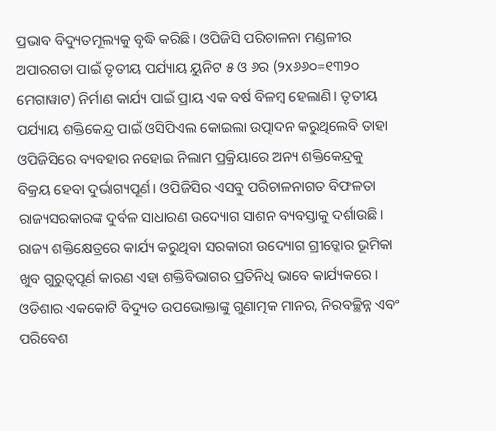ପ୍ରଭାବ ବିଦ୍ୟୁତମୂଲ୍ୟକୁ ବୃଦ୍ଧି କରିଛି। ଓପିଜିସି ପରିଚାଳନା ମଣ୍ଡଳୀର ଅପାରଗତା ପାଇଁ ତୃତୀୟ ପର୍ଯ୍ୟାୟ ୟୁନିଟ ୫ ଓ ୬ର (୨x୬୬୦=୧୩୨୦ ମେଗାୱାଟ) ନିର୍ମାଣ କାର୍ଯ୍ୟ ପାଇଁ ପ୍ରାୟ ଏକ ବର୍ଷ ବିଳମ୍ବ ହେଲାଣି। ତୃତୀୟ ପର୍ଯ୍ୟାୟ ଶକ୍ତିକେନ୍ଦ୍ର ପାଇଁ ଓସିପିଏଲ କୋଇଲା ଉତ୍ପାଦନ କରୁଥିଲେବି ତାହା ଓପିଜିସିରେ ବ୍ୟବହାର ନହୋଇ ନିଲାମ ପ୍ରକ୍ରିୟାରେ ଅନ୍ୟ ଶକ୍ତିକେନ୍ଦ୍ରକୁ ବିକ୍ରୟ ହେବା ଦୁର୍ଭାଗ୍ୟପୂର୍ଣ। ଓପିଜିସିର ଏସବୁ ପରିଚାଳନାଗତ ବିଫଳତା ରାଜ୍ୟସରକାରଙ୍କ ଦୁର୍ବଳ ସାଧାରଣ ଉଦ୍ୟୋଗ ସାଶନ ବ୍ୟବସ୍ତାକୁ ଦର୍ଶାଉଛି।
ରାଜ୍ୟ ଶକ୍ତିକ୍ଷେତ୍ରରେ କାର୍ଯ୍ୟ କରୁଥିବା ସରକାରୀ ଉଦ୍ୟୋଗ ଗ୍ରୀଡ୍କୋର ଭୂମିକା ଖୁବ ଗୁରୁତ୍ଵପୂର୍ଣ କାରଣ ଏହା ଶକ୍ତିବିଭାଗର ପ୍ରତିନିଧି ଭାବେ କାର୍ଯ୍ୟକରେ। ଓଡିଶାର ଏକକୋଟି ବିଦ୍ୟୁତ ଉପଭୋକ୍ତାଙ୍କୁ ଗୁଣାତ୍ମକ ମାନର, ନିରବଚ୍ଛିନ୍ନ ଏବଂ ପରିବେଶ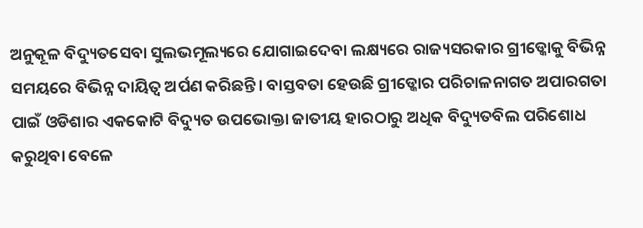ଅନୁକୂଳ ବିଦ୍ୟୁତସେବା ସୁଲଭମୂଲ୍ୟରେ ଯୋଗାଇଦେବା ଲକ୍ଷ୍ୟରେ ରାଜ୍ୟସରକାର ଗ୍ରୀଡ୍କୋକୁ ବିଭିନ୍ନ ସମୟରେ ବିଭିନ୍ନ ଦାୟିତ୍ଵ ଅର୍ପଣ କରିଛନ୍ତି। ବାସ୍ତବତା ହେଉଛି ଗ୍ରୀଡ୍କୋର ପରିଚାଳନାଗତ ଅପାରଗତା ପାଇଁ ଓଡିଶାର ଏକକୋଟି ବିଦ୍ୟୁତ ଉପଭୋକ୍ତା ଜାତୀୟ ହାରଠାରୁ ଅଧିକ ବିଦ୍ୟୁତବିଲ ପରିଶୋଧ କରୁଥିବା ବେଳେ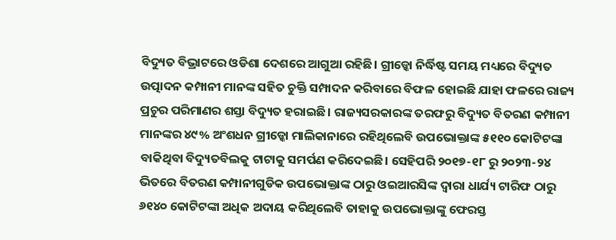ବିଦ୍ୟୁତ ବିଭ୍ରାଟରେ ଓଡିଶା ଦେଶରେ ଆଗୁଆ ରହିଛି। ଗ୍ରୀଡ୍କୋ ନିର୍ଦ୍ଧିଷ୍ଟ ସମୟ ମଧ୍ୟରେ ବିଦ୍ୟୁତ ଉତ୍ପାଦନ କମ୍ପାନୀ ମାନଙ୍କ ସହିତ ଚୁକ୍ତି ସମ୍ପାଦନ କରିବାରେ ବିଫଳ ହୋଇଛି ଯାହା ଫଳରେ ରାଜ୍ୟ ପ୍ରଚୁର ପରିମାଣର ଶସ୍ତା ବିଦ୍ୟୁତ ହରାଇଛି। ରାଜ୍ୟସରକାରଙ୍କ ତରଫରୁ ବିଦ୍ୟୁତ ବିତରଣ କମ୍ପାନୀ ମାନଙ୍କର ୪୯% ଅଂଶଧନ ଗ୍ରୀଡ୍କୋ ମାଲିକାନାରେ ରହିଥିଲେବି ଉପଭୋକ୍ତାଙ୍କ ୫୧୧୦ କୋଟିଟଙ୍କା ବାକିଥିବା ବିଦ୍ୟୁତବିଲକୁ ଟାଟାକୁ ସମର୍ପଣ କରିଦେଇଛି। ସେହିପରି ୨୦୧୭-୧୮ ରୁ ୨୦୨୩-୨୪ ଭିତରେ ବିତରଣ କମ୍ପାନୀଗୁଡିକ ଉପଭୋକ୍ତାଙ୍କ ଠାରୁ ଓଇଆରସିଙ୍କ ଦ୍ଵାରା ଧାର୍ଯ୍ୟ ଟାରିଫ ଠାରୁ ୬୧୪୦ କୋଟିଟଙ୍କା ଅଧିକ ଅଦାୟ କରିଥିଲେବି ତାହାକୁ ଉପଭୋକ୍ତାଙ୍କୁ ଫେରସ୍ତ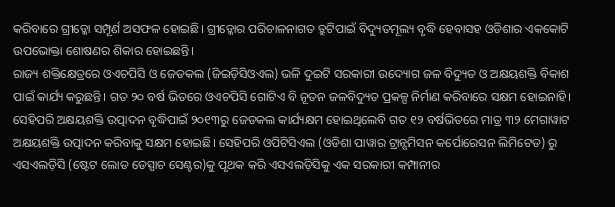କରିବାରେ ଗ୍ରୀଡ୍କୋ ସମ୍ପୂର୍ଣ ଅସଫଳ ହୋଇଛି। ଗ୍ରୀଡ୍କୋର ପରିଚାଳନାଗତ ତ୍ରୁଟିପାଇଁ ବିଦ୍ୟୁତମୂଲ୍ୟ ବୃଦ୍ଧି ହେବାସହ ଓଡିଶାର ଏକକୋଟି ଉପଭୋକ୍ତା ଶୋଷଣର ଶିକାର ହୋଇଛନ୍ତି।
ରାଜ୍ୟ ଶକ୍ତିକ୍ଷେତ୍ରରେ ଓଏଚପିସି ଓ ଜେଡକଲ (ଜିଇଡ଼ିସିଓଏଲ) ଭଳି ଦୁଇଟି ସରକାରୀ ଉଦ୍ୟୋଗ ଜଳ ବିଦ୍ୟୁତ ଓ ଅକ୍ଷୟଶକ୍ତି ବିକାଶ ପାଇଁ କାର୍ଯ୍ୟ କରୁଛନ୍ତି। ଗତ ୨୦ ବର୍ଷ ଭିତରେ ଓଏଚପିସି ଗୋଟିଏ ବି ନୂତନ ଜଳବିଦ୍ୟୁତ ପ୍ରକଳ୍ପ ନିର୍ମାଣ କରିବାରେ ସକ୍ଷମ ହୋଇନାହି। ସେହିପରି ଅକ୍ଷୟଶକ୍ତି ଉତ୍ପାଦନ ବୃଦ୍ଧିପାଇଁ ୨୦୧୩ରୁ ଜେଡକଲ କାର୍ଯ୍ୟକ୍ଷମ ହୋଇଥିଲେବି ଗତ ୧୨ ବର୍ଷଭିତରେ ମାତ୍ର ୩୨ ମେଗାୱାଟ ଅକ୍ଷୟଶକ୍ତି ଉତ୍ପାଦନ କରିବାକୁ ସକ୍ଷମ ହୋଇଛି। ସେହିପରି ଓପିଟିସିଏଲ (ଓଡିଶା ପାୱାର ଟ୍ରାନ୍ସମିସନ କର୍ପୋରେସନ ଲିମିଟେଡ) ରୁ ଏସଏଲଡ଼ିସି (ଷ୍ଟେଟ ଲୋଡ ଡେସ୍ପାଚ ସେଣ୍ଟର)କୁ ପୃଥକ କରି ଏସଏଲଡ଼ିସିକୁ ଏକ ସରକାରୀ କମ୍ପାନୀର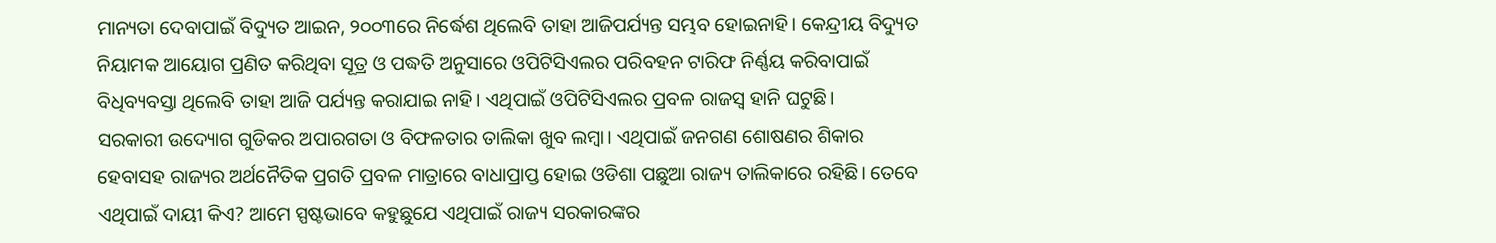ମାନ୍ୟତା ଦେବାପାଇଁ ବିଦ୍ୟୁତ ଆଇନ, ୨୦୦୩ରେ ନିର୍ଦ୍ଧେଶ ଥିଲେବି ତାହା ଆଜିପର୍ଯ୍ୟନ୍ତ ସମ୍ଭବ ହୋଇନାହି। କେନ୍ଦ୍ରୀୟ ବିଦ୍ୟୁତ ନିୟାମକ ଆୟୋଗ ପ୍ରଣିତ କରିଥିବା ସୂତ୍ର ଓ ପଦ୍ଧତି ଅନୁସାରେ ଓପିଟିସିଏଲର ପରିବହନ ଟାରିଫ ନିର୍ଣ୍ଣୟ କରିବାପାଇଁ ବିଧିବ୍ୟବସ୍ତା ଥିଲେବି ତାହା ଆଜି ପର୍ଯ୍ୟନ୍ତ କରାଯାଇ ନାହି। ଏଥିପାଇଁ ଓପିଟିସିଏଲର ପ୍ରବଳ ରାଜସ୍ୱ ହାନି ଘଟୁଛି।
ସରକାରୀ ଉଦ୍ୟୋଗ ଗୁଡିକର ଅପାରଗତା ଓ ବିଫଳତାର ତାଲିକା ଖୁବ ଲମ୍ବା। ଏଥିପାଇଁ ଜନଗଣ ଶୋଷଣର ଶିକାର ହେବାସହ ରାଜ୍ୟର ଅର୍ଥନୈତିକ ପ୍ରଗତି ପ୍ରବଳ ମାତ୍ରାରେ ବାଧାପ୍ରାପ୍ତ ହୋଇ ଓଡିଶା ପଛୁଆ ରାଜ୍ୟ ତାଲିକାରେ ରହିଛି। ତେବେ ଏଥିପାଇଁ ଦାୟୀ କିଏ? ଆମେ ସ୍ପଷ୍ଟଭାବେ କହୁଛୁଯେ ଏଥିପାଇଁ ରାଜ୍ୟ ସରକାରଙ୍କର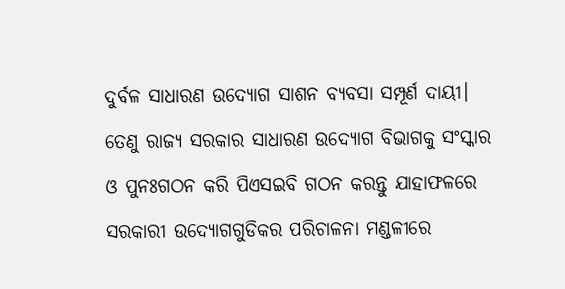ଦୁର୍ବଳ ସାଧାରଣ ଉଦ୍ୟୋଗ ସାଶନ ବ୍ୟବସା ସମ୍ପୂର୍ଣ ଦାୟୀ। ତେଣୁ ରାଜ୍ୟ ସରକାର ସାଧାରଣ ଉଦ୍ୟୋଗ ବିଭାଗକୁ ସଂସ୍କାର ଓ ପୁନଃଗଠନ କରି ପିଏସଇବି ଗଠନ କରନ୍ତୁ ଯାହାଫଳରେ ସରକାରୀ ଉଦ୍ୟୋଗଗୁଡିକର ପରିଚାଳନା ମଣ୍ଡଳୀରେ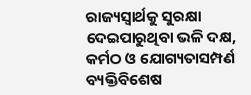ରାଜ୍ୟସ୍ଵାର୍ଥକୁ ସୁରକ୍ଷା ଦେଇପାରୁଥିବା ଭଳି ଦକ୍ଷ, କର୍ମଠ ଓ ଯୋଗ୍ୟତାସମ୍ପର୍ଣ ବ୍ୟକ୍ତିବିଶେଷ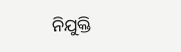ନିଯୁକ୍ତି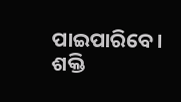ପାଇପାରିବେ।
ଶକ୍ତି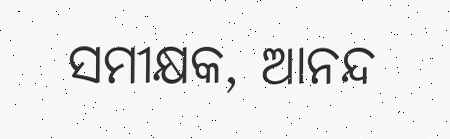ସମୀକ୍ଷକ, ଆନନ୍ଦ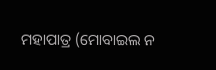ମହାପାତ୍ର (ମୋବାଇଲ ନ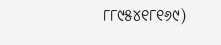୮୮୯୫୪୧୮୧୬୯)